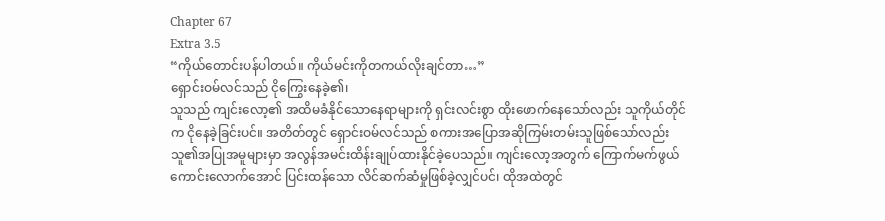Chapter 67
Extra 3.5
“ကိုယ်တောင်းပန်ပါတယ်။ ကိုယ်မင်းကိုတကယ်လိုးချင်တာ…”
ရှောင်းဝမ်လင်သည် ငိုကြွေးနေခဲ့၏၊
သူသည် ကျင်းလော့၏ အထိမခံနိုင်သောနေရာများကို ရှင်းလင်းစွာ ထိုးဖောက်နေသော်လည်း သူကိုယ်တိုင်က ငိုနေခဲ့ခြင်းပင်။ အတိတ်တွင် ရှောင်းဝမ်လင်သည် စကားအပြောအဆိုကြမ်းတမ်းသူဖြစ်သော်လည်း သူ၏အပြုအမူများမှာ အလွန်အမင်းထိန်းချုပ်ထားနိုင်ခဲ့ပေသည်။ ကျင်းလော့အတွက် ကြောက်မက်ဖွယ်ကောင်းလောက်အောင် ပြင်းထန်သော လိင်ဆက်ဆံမှုဖြစ်ခဲ့လျှင်ပင်၊ ထိုအထဲတွင်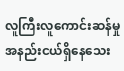လူကြီးလူကောင်းဆန်မှု အနည်းငယ်ရှိနေသေး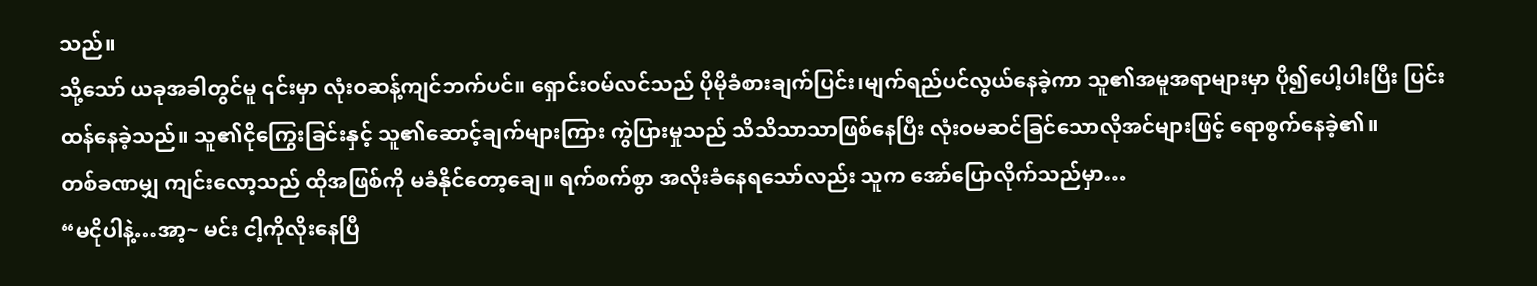သည်။
သို့သော် ယခုအခါတွင်မူ ၎င်းမှာ လုံးဝဆန့်ကျင်ဘက်ပင်။ ရှောင်းဝမ်လင်သည် ပိုမိုခံစားချက်ပြင်း၊မျက်ရည်ပင်လွယ်နေခဲ့ကာ သူ၏အမူအရာများမှာ ပို၍ပေါ့ပါးပြီး ပြင်းထန်နေခဲ့သည်။ သူ၏ငိုကြွေးခြင်းနှင့် သူ၏ဆောင့်ချက်များကြား ကွဲပြားမှုသည် သိသိသာသာဖြစ်နေပြီး လုံးဝမဆင်ခြင်သောလိုအင်များဖြင့် ရောစွက်နေခဲ့၏။
တစ်ခဏမျှ ကျင်းလော့သည် ထိုအဖြစ်ကို မခံနိုင်တော့ချေ။ ရက်စက်စွာ အလိုးခံနေရသော်လည်း သူက အော်ပြောလိုက်သည်မှာ…
“မငိုပါနဲ့…အာ့~ မင်း ငါ့ကိုလိုးနေပြီ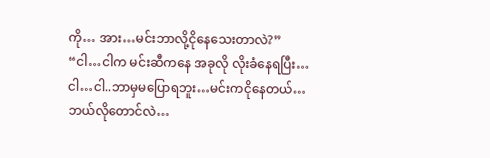ကို… အား…မင်းဘာလို့ငိုနေသေးတာလဲ?”
“ငါ…ငါက မင်းဆီကနေ အခုလို လိုးခံနေရပြီး…ငါ…ငါ..ဘာမှမပြောရဘူး…မင်းကငိုနေတယ်…ဘယ်လိုတောင်လဲ…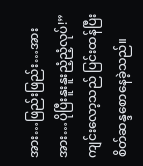အား…ဖြည်းဖြည်း…အားအား…ပိုပြီးနူးနူးညံ့ညံ့လုပ်!”
ကျင်းလော့သည် ပြင်းထန်ပြီးစိတ်ဆန္ဒစောနေခဲ့သည်။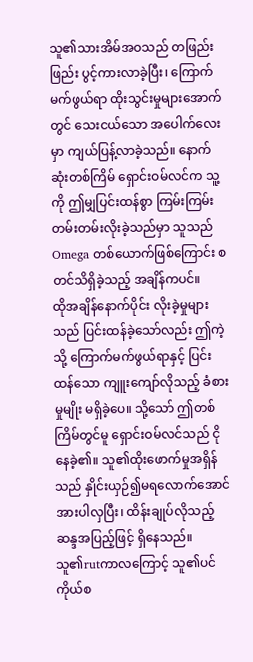သူ၏သားအိမ်အဝသည် တဖြည်းဖြည်း ပွင့်ကားလာခဲ့ပြီး၊ ကြောက်မက်ဖွယ်ရာ ထိုးသွင်းမှုများအောက်တွင် သေးငယ်သော အပေါက်လေးမှာ ကျယ်ပြန့်လာခဲ့သည်။ နောက်ဆုံးတစ်ကြိမ် ရှောင်းဝမ်လင်က သူ့ကို ဤမျှပြင်းထန်စွာ ကြမ်းကြမ်းတမ်းတမ်းလိုးခဲ့သည်မှာ သူသည် Omega တစ်ယောက်ဖြစ်ကြောင်း စတင်သိရှိခဲ့သည့် အချိန်ကပင်။
ထိုအချိန်နောက်ပိုင်း လိုးခဲ့မှုများသည် ပြင်းထန်ခဲ့သော်လည်း ဤကဲ့သို့ ကြောက်မက်ဖွယ်ရာနှင့် ပြင်းထန်သော ကျူးကျော်လိုသည့် ခံစားမှုမျိုး မရှိခဲ့ပေ။ သို့သော် ဤတစ်ကြိမ်တွင်မူ ရှောင်းဝမ်လင်သည် ငိုနေခဲ့၏။ သူ၏ထိုးဖောက်မှုအရှိန်သည် နှိုင်းယှဉ်၍မရလောက်အောင် အားပါလှပြီး၊ ထိန်းချုပ်လိုသည့် ဆန္ဒအပြည့်ဖြင့် ရှိနေသည်။ သူ၏rutကာလကြောင့် သူ၏ပင်ကိုယ်စ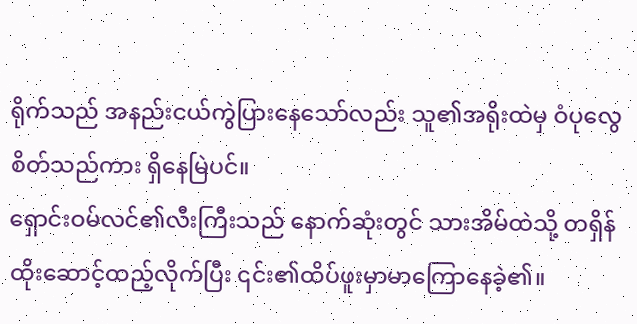ရိုက်သည် အနည်းငယ်ကွဲပြားနေသော်လည်း သူ၏အရိုးထဲမှ ဝံပုလွေစိတ်သည်ကား ရှိနေမြဲပင်။
ရှောင်းဝမ်လင်၏လီးကြီးသည် နောက်ဆုံးတွင် သားအိမ်ထဲသို့ တရှိန်ထိုးဆောင့်ထည့်လိုက်ပြီး ၎င်း၏ထိပ်ဖူးမှာမာကြောနေခဲ့၏။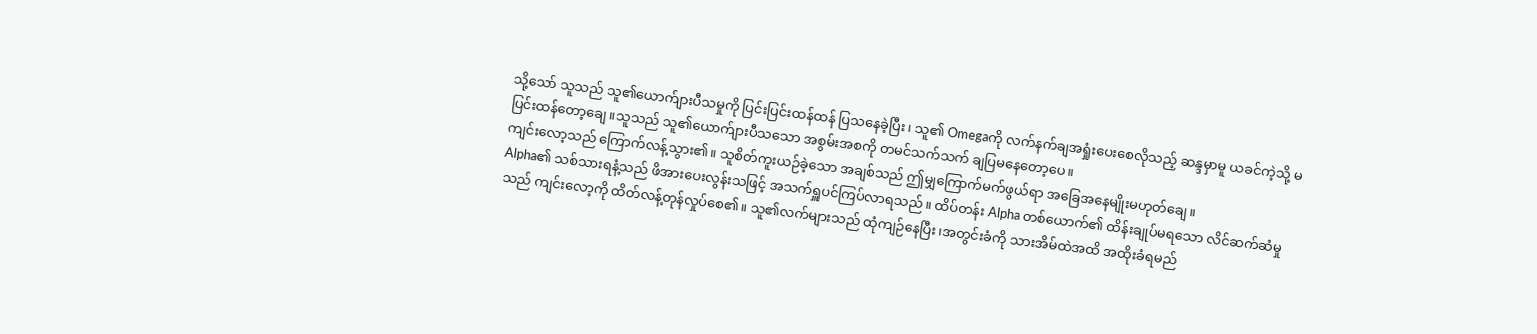သို့သော် သူသည် သူ၏ယောက်ျားပီသမှုကို ပြင်းပြင်းထန်ထန် ပြသနေခဲ့ပြီး၊ သူ၏ Omegaကို လက်နက်ချအရှုံးပေးစေလိုသည့် ဆန္ဒမှာမူ ယခင်ကဲ့သို့ မပြင်းထန်တော့ချေ။သူသည် သူ၏ယောက်ျားပီသသော အစွမ်းအစကို တမင်သက်သက် ချပြမနေတော့ပေ။
ကျင်းလော့သည် ကြောက်လန့်သွား၏။ သူစိတ်ကူးယဉ်ခဲ့သော အချစ်သည် ဤမျှကြောက်မက်ဖွယ်ရာ အခြေအနေမျိုးမဟုတ်ချေ။
Alpha၏ သစ်သားရနံ့သည် ဖိအားပေးလွန်းသဖြင့် အသက်ရှူပင်ကြပ်လာရသည်။ ထိပ်တန်း Alpha တစ်ယောက်၏ ထိန်းချုပ်မရသော လိင်ဆက်ဆံမှုသည် ကျင်းလော့ကို ထိတ်လန့်တုန်လှုပ်စေ၏။ သူ၏လက်များသည် ထုံကျဉ်နေပြီး၊အတွင်းခံကို သားအိမ်ထဲအထိ အထိုးခံရမည်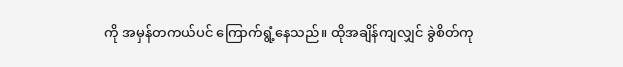ကို အမှန်တကယ်ပင် ကြောက်ရွံ့နေသည်။ ထိုအချိန်ကျလျှင် ခွဲစိတ်ကု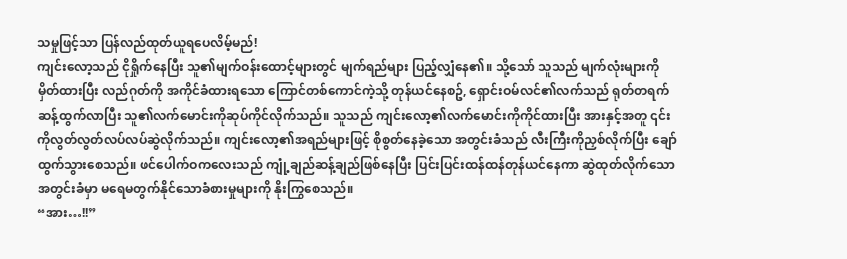သမှုဖြင့်သာ ပြန်လည်ထုတ်ယူရပေလိမ့်မည်!
ကျင်းလော့သည် ငိုရှိုက်နေပြီး သူ၏မျက်ဝန်းထောင့်များတွင် မျက်ရည်များ ပြည့်လျှံနေ၏။ သို့သော် သူသည် မျက်လုံးများကို မှိတ်ထားပြီး လည်ဂုတ်ကို အကိုင်ခံထားရသော ကြောင်တစ်ကောင်ကဲ့သို့ တုန်ယင်နေစဥ်, ရှောင်းဝမ်လင်၏လက်သည် ရုတ်တရက် ဆန့်ထွက်လာပြီး သူ၏လက်မောင်းကိုဆုပ်ကိုင်လိုက်သည်။ သူသည် ကျင်းလော့၏လက်မောင်းကိုကိုင်ထားပြီး အားနှင့်အတူ ၎င်းကိုလွတ်လွတ်လပ်လပ်ဆွဲလိုက်သည်။ ကျင်းလော့၏အရည်များဖြင့် စိုစွတ်နေခဲ့သော အတွင်းခံသည် လီးကြီးကိုညှစ်လိုက်ပြီး ချော်ထွက်သွားစေသည်။ ဖင်ပေါက်ဝကလေးသည် ကျုံ့ချည်ဆန့်ချည်ဖြစ်နေပြီး ပြင်းပြင်းထန်ထန်တုန်ယင်နေကာ ဆွဲထုတ်လိုက်သောအတွင်းခံမှာ မရေမတွက်နိုင်သောခံစားမှုများကို နိုးကြွစေသည်။
“အား…!!”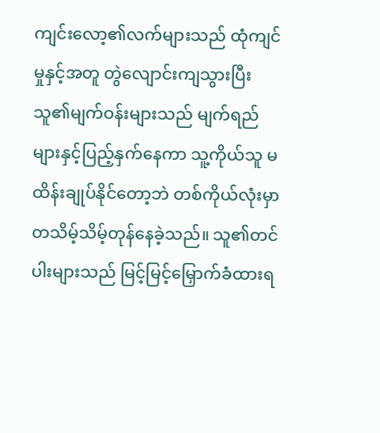ကျင်းလော့၏လက်များသည် ထုံကျင်မှုနှင့်အတူ တွဲလျောင်းကျသွားပြီး သူ၏မျက်ဝန်းများသည် မျက်ရည်များနှင့်ပြည့်နှက်နေကာ သူ့ကိုယ်သူ မထိန်းချုပ်နိုင်တော့ဘဲ တစ်ကိုယ်လုံးမှာ တသိမ့်သိမ့်တုန်နေခဲ့သည်။ သူ၏တင်ပါးများသည် မြင့်မြင့်မြှောက်ခံထားရ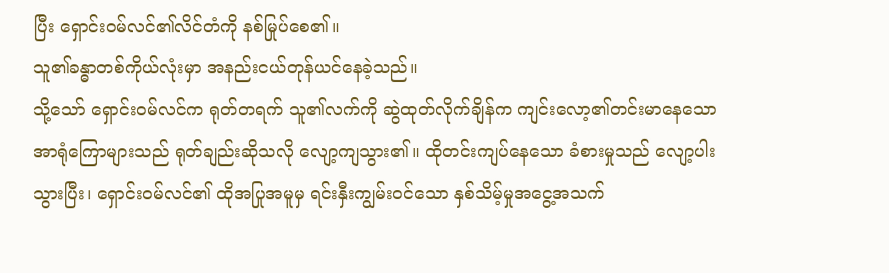ပြီး ရှောင်းဝမ်လင်၏လိင်တံကို နစ်မြုပ်စေ၏။
သူ၏ခန္ဓာတစ်ကိုယ်လုံးမှာ အနည်းငယ်တုန်ယင်နေခဲ့သည်။
သို့သော် ရှောင်းဝမ်လင်က ရုတ်တရက် သူ၏လက်ကို ဆွဲထုတ်လိုက်ချိန်က ကျင်းလော့၏တင်းမာနေသော အာရုံကြောများသည် ရုတ်ချည်းဆိုသလို လျော့ကျသွား၏။ ထိုတင်းကျပ်နေသော ခံစားမှုသည် လျော့ပါးသွားပြီး၊ ရှောင်းဝမ်လင်၏ ထိုအပြုအမူမှ ရင်းနှီးကျွမ်းဝင်သော နှစ်သိမ့်မှုအငွေ့အသက်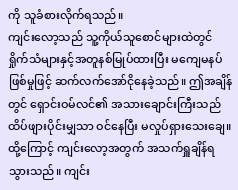ကို သူခံစားလိုက်ရသည်။
ကျင်းလော့သည် သူ့ကိုယ်သူစောင်များထဲတွင် ရှိုက်သံများနှင့်အတူနစ်မြုပ်ထားပြီး မကျေမနပ်ဖြစ်မှုဖြင့် ဆက်လက်အော်ငိုနေခဲ့သည်။ ဤအချိန်တွင် ရှောင်းဝမ်လင်၏ အသားချောင်းကြီးသည် ထိပ်ဖျားပိုင်းမျှသာ ဝင်နေပြီး မလှုပ်ရှားသေးချေ။ ထို့ကြောင့် ကျင်းလော့အတွက် အသက်ရှူချိန်ရသွားသည်။ ကျင်း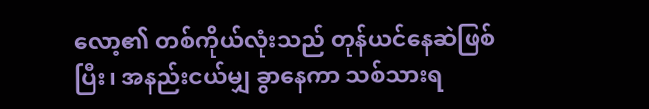လော့၏ တစ်ကိုယ်လုံးသည် တုန်ယင်နေဆဲဖြစ်ပြီး၊ အနည်းငယ်မျှ ခွာနေကာ သစ်သားရ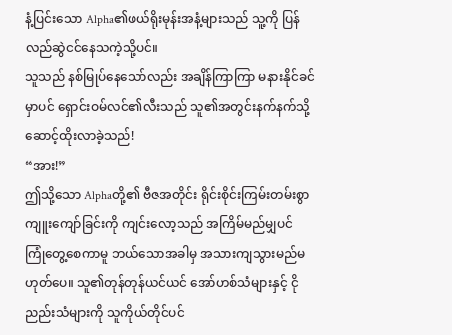နံ့ပြင်းသော Alpha၏ဖယ်ရိုးမုန်းအနံ့များသည် သူ့ကို ပြန်လည်ဆွဲငင်နေသကဲ့သို့ပင်။
သူသည် နစ်မြုပ်နေသော်လည်း အချိန်ကြာကြာ မနားနိုင်ခင်မှာပင် ရှောင်းဝမ်လင်၏လီးသည် သူ၏အတွင်းနက်နက်သို့ ဆောင့်ထိုးလာခဲ့သည်!
“အား!”
ဤသို့သော Alphaတို့၏ ဗီဇအတိုင်း ရိုင်းစိုင်းကြမ်းတမ်းစွာ ကျူးကျော်ခြင်းကို ကျင်းလော့သည် အကြိမ်မည်မျှပင် ကြုံတွေ့စေကာမူ ဘယ်သောအခါမှ အသားကျသွားမည်မဟုတ်ပေ။ သူ၏တုန်တုန်ယင်ယင် အော်ဟစ်သံများနှင့် ငိုညည်းသံများကို သူကိုယ်တိုင်ပင်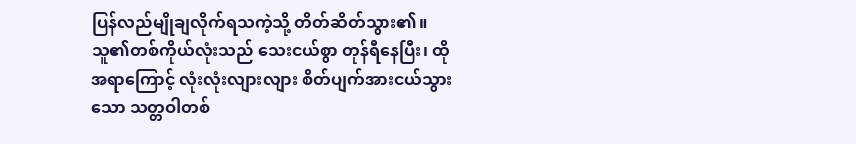ပြန်လည်မျိုချလိုက်ရသကဲ့သို့ တိတ်ဆိတ်သွား၏။ သူ၏တစ်ကိုယ်လုံးသည် သေးငယ်စွာ တုန်ရီနေပြီး၊ ထိုအရာကြောင့် လုံးလုံးလျားလျား စိတ်ပျက်အားငယ်သွားသော သတ္တဝါတစ်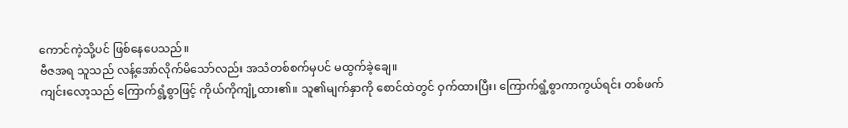ကောင်ကဲ့သို့ပင် ဖြစ်နေပေသည်။
ဗီဇအရ သူသည် လန့်အော်လိုက်မိသော်လည်း အသံတစ်စက်မှပင် မထွက်ခဲ့ချေ။
ကျင်းလော့သည် ကြောက်ရွံ့စွာဖြင့် ကိုယ်ကိုကျုံ့ထား၏။ သူ၏မျက်နှာကို စောင်ထဲတွင် ဝှက်ထားပြီး၊ ကြောက်ရွံ့စွာကာကွယ်ရင်း တစ်ဖက်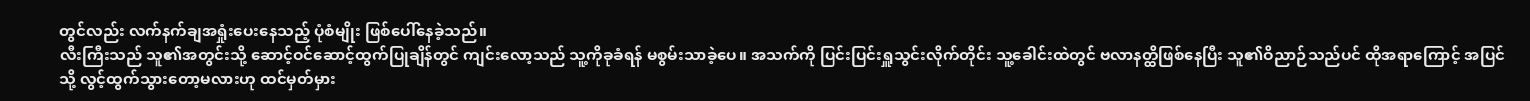တွင်လည်း လက်နက်ချအရှုံးပေးနေသည့် ပုံစံမျိုး ဖြစ်ပေါ်နေခဲ့သည်။
လီးကြီးသည် သူ၏အတွင်းသို့ ဆောင့်ဝင်ဆောင့်ထွက်ပြုချိန်တွင် ကျင်းလော့သည် သူ့ကိုခုခံရန် မစွမ်းသာခဲ့ပေ။ အသက်ကို ပြင်းပြင်းရှူသွင်းလိုက်တိုင်း သူ့ခေါင်းထဲတွင် ဗလာနတ္ထိဖြစ်နေပြီး သူ၏ဝိညာဉ်သည်ပင် ထိုအရာကြောင့် အပြင်သို့ လွင့်ထွက်သွားတော့မလားဟု ထင်မှတ်မှား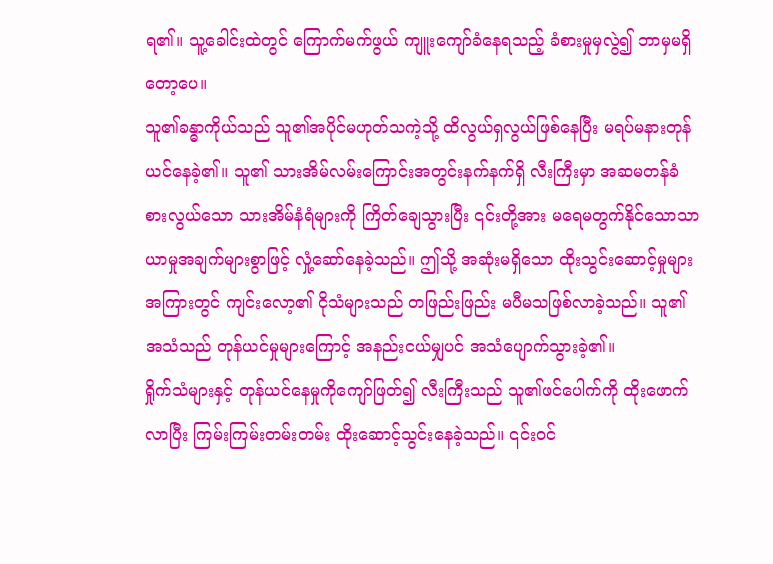ရ၏။ သူ့ခေါင်းထဲတွင် ကြောက်မက်ဖွယ် ကျူးကျော်ခံနေရသည့် ခံစားမှုမှလွဲ၍ ဘာမှမရှိတော့ပေ။
သူ၏ခန္ဓာကိုယ်သည် သူ၏အပိုင်မဟုတ်သကဲ့သို့ ထိလွယ်ရှလွယ်ဖြစ်နေပြီး မရပ်မနားတုန်ယင်နေခဲ့၏။ သူ၏ သားအိမ်လမ်းကြောင်းအတွင်းနက်နက်ရှိ လီးကြီးမှာ အဆမတန်ခံစားလွယ်သော သားအိမ်နံရံများကို ကြိတ်ချေသွားပြီး ၎င်းတို့အား မရေမတွက်နိုင်သောသာယာမှုအချက်များစွာဖြင့် လှုံ့ဆော်နေခဲ့သည်။ ဤသို့ အဆုံးမရှိသော ထိုးသွင်းဆောင့်မှုများအကြားတွင် ကျင်းလော့၏ ငိုသံများသည် တဖြည်းဖြည်း မပီမသဖြစ်လာခဲ့သည်။ သူ၏အသံသည် တုန်ယင်မှုများကြောင့် အနည်းငယ်မျှပင် အသံပျောက်သွားခဲ့၏။
ရှိုက်သံများနှင့် တုန်ယင်နေမှုကိုကျော်ဖြတ်၍ လီးကြီးသည် သူ၏ဖင်ပေါက်ကို ထိုးဖောက်လာပြီး ကြမ်းကြမ်းတမ်းတမ်း ထိုးဆောင့်သွင်းနေခဲ့သည်။ ၎င်းဝင်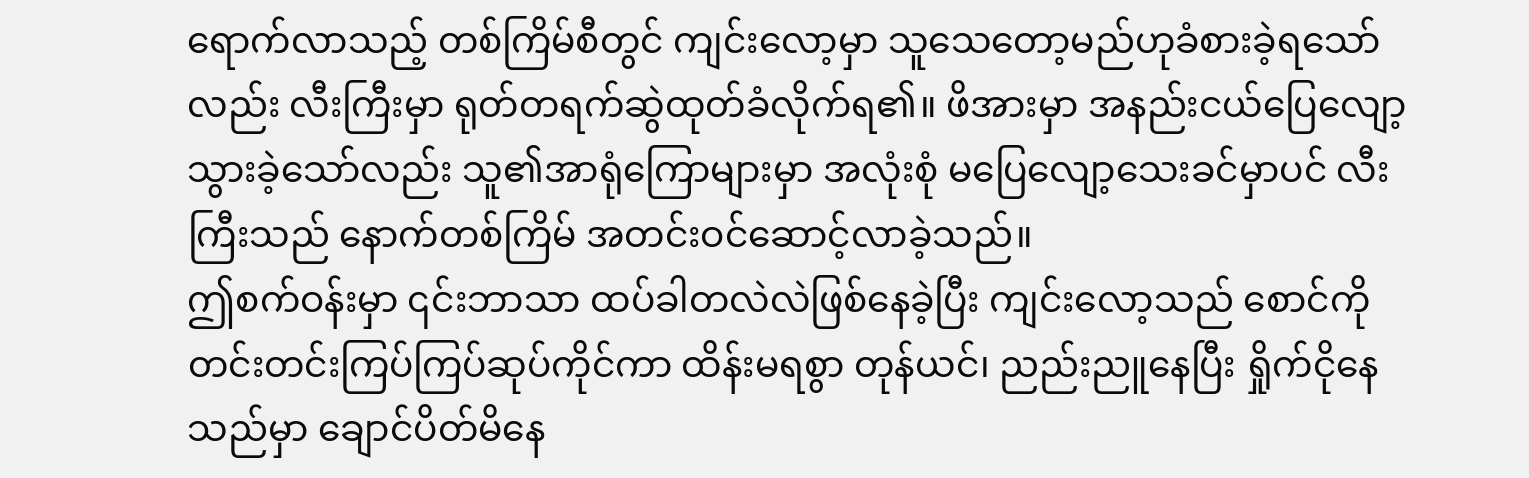ရောက်လာသည့် တစ်ကြိမ်စီတွင် ကျင်းလော့မှာ သူသေတော့မည်ဟုခံစားခဲ့ရသော်လည်း လီးကြီးမှာ ရုတ်တရက်ဆွဲထုတ်ခံလိုက်ရ၏။ ဖိအားမှာ အနည်းငယ်ပြေလျော့သွားခဲ့သော်လည်း သူ၏အာရုံကြောများမှာ အလုံးစုံ မပြေလျော့သေးခင်မှာပင် လီးကြီးသည် နောက်တစ်ကြိမ် အတင်းဝင်ဆောင့်လာခဲ့သည်။
ဤစက်ဝန်းမှာ ၎င်းဘာသာ ထပ်ခါတလဲလဲဖြစ်နေခဲ့ပြီး ကျင်းလော့သည် စောင်ကို တင်းတင်းကြပ်ကြပ်ဆုပ်ကိုင်ကာ ထိန်းမရစွာ တုန်ယင်၊ ညည်းညူနေပြီး ရှိုက်ငိုနေသည်မှာ ချောင်ပိတ်မိနေ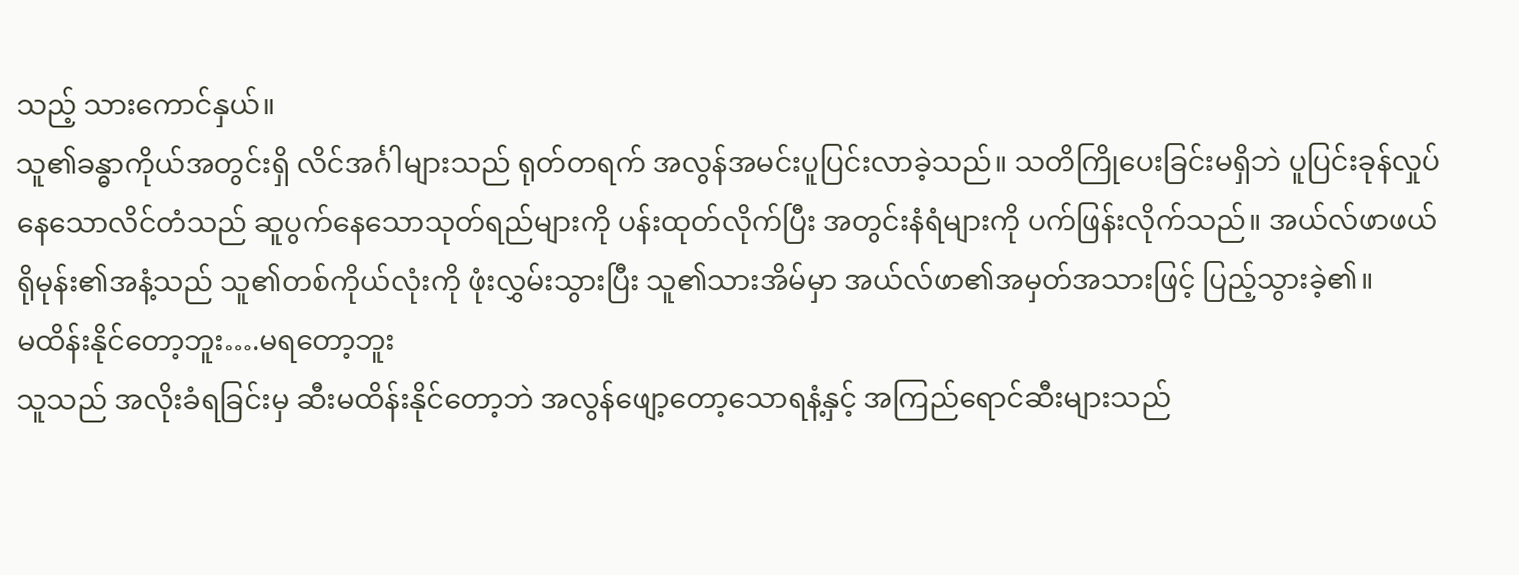သည့် သားကောင်နှယ်။
သူ၏ခန္ဓာကိုယ်အတွင်းရှိ လိင်အင်္ဂါများသည် ရုတ်တရက် အလွန်အမင်းပူပြင်းလာခဲ့သည်။ သတိကြိုပေးခြင်းမရှိဘဲ ပူပြင်းခုန်လှုပ်နေသောလိင်တံသည် ဆူပွက်နေသောသုတ်ရည်များကို ပန်းထုတ်လိုက်ပြီး အတွင်းနံရံများကို ပက်ဖြန်းလိုက်သည်။ အယ်လ်ဖာဖယ်ရိုမုန်း၏အနံ့သည် သူ၏တစ်ကိုယ်လုံးကို ဖုံးလွှမ်းသွားပြီး သူ၏သားအိမ်မှာ အယ်လ်ဖာ၏အမှတ်အသားဖြင့် ပြည့်သွားခဲ့၏။
မထိန်းနိုင်တော့ဘူး….မရတော့ဘူး
သူသည် အလိုးခံရခြင်းမှ ဆီးမထိန်းနိုင်တော့ဘဲ အလွန်ဖျော့တော့သောရနံ့နှင့် အကြည်ရောင်ဆီးများသည်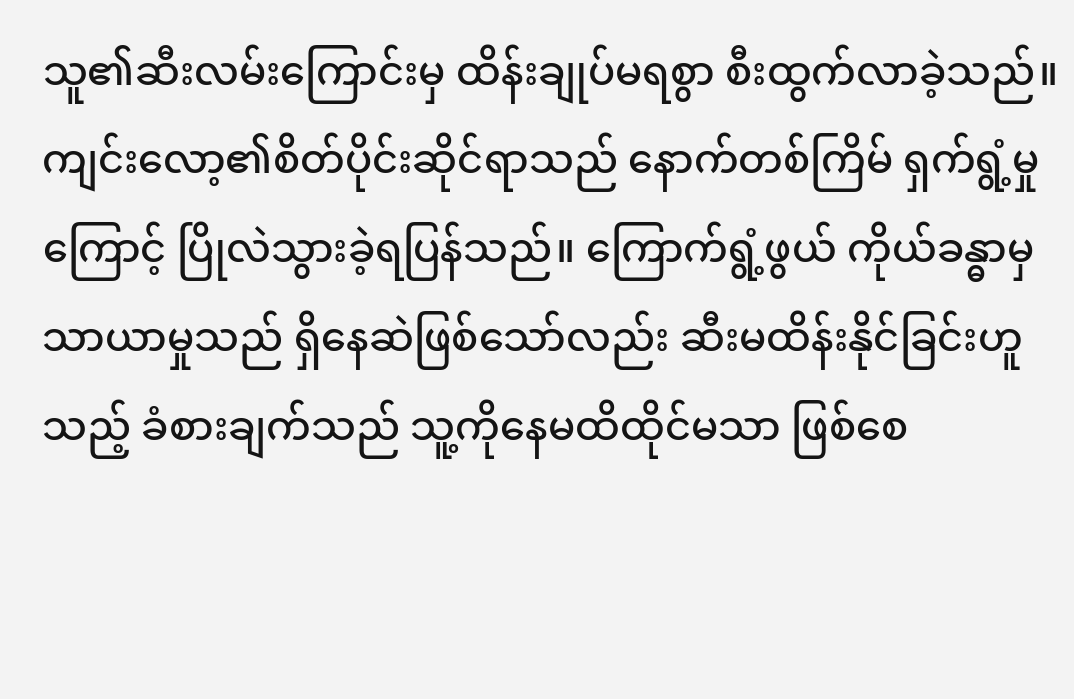သူ၏ဆီးလမ်းကြောင်းမှ ထိန်းချုပ်မရစွာ စီးထွက်လာခဲ့သည်။
ကျင်းလော့၏စိတ်ပိုင်းဆိုင်ရာသည် နောက်တစ်ကြိမ် ရှက်ရွံ့မှုကြောင့် ပြိုလဲသွားခဲ့ရပြန်သည်။ ကြောက်ရွံ့ဖွယ် ကိုယ်ခန္ဓာမှသာယာမှုသည် ရှိနေဆဲဖြစ်သော်လည်း ဆီးမထိန်းနိုင်ခြင်းဟူသည့် ခံစားချက်သည် သူ့ကိုနေမထိထိုင်မသာ ဖြစ်စေ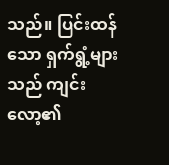သည်။ ပြင်းထန်သော ရှက်ရွံ့များသည် ကျင်းလော့၏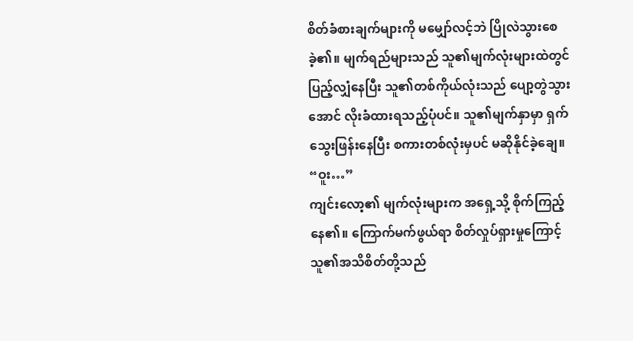စိတ်ခံစားချက်များကို မမျှော်လင့်ဘဲ ပြိုလဲသွားစေခဲ့၏။ မျက်ရည်များသည် သူ၏မျက်လုံးများထဲတွင် ပြည့်လျှံနေပြီး သူ၏တစ်ကိုယ်လုံးသည် ပျော့တွဲသွားအောင် လိုးခံထားရသည့်ပုံပင်။ သူ၏မျက်နှာမှာ ရှက်သွေးဖြန်းနေပြီး စကားတစ်လုံးမှပင် မဆိုနိုင်ခဲ့ချေ။
“ဝူး…”
ကျင်းလော့၏ မျက်လုံးများက အရှေ့သို့ စိုက်ကြည့်နေ၏။ ကြောက်မက်ဖွယ်ရာ စိတ်လှုပ်ရှားမှုကြောင့် သူ၏အသိစိတ်တို့သည်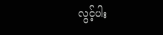လွင့်ပါး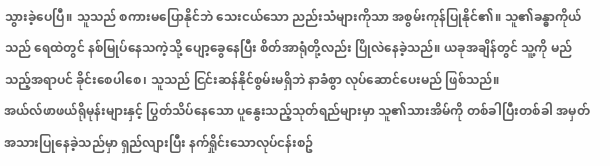သွားခဲ့ပေပြီ။ သူသည် စကားမပြောနိုင်ဘဲ သေးငယ်သော ညည်းသံများကိုသာ အစွမ်းကုန်ပြုနိုင်၏။ သူ၏ခန္ဓာကိုယ်သည် ရေထဲတွင် နစ်မြုပ်နေသကဲ့သို့ ပျော့ခွေနေပြီး စိတ်အာရုံတို့လည်း ပြိုလဲနေခဲ့သည်။ ယခုအချိန်တွင် သူ့ကို မည်သည့်အရာပင် ခိုင်းစေပါစေ၊ သူသည် ငြင်းဆန်နိုင်စွမ်းမရှိဘဲ နာခံစွာ လုပ်ဆောင်ပေးမည် ဖြစ်သည်။
အယ်လ်ဖာဖယ်ရိုမုန်းများနှင့် ပြွတ်သိပ်နေသော ပူနွေးသည့်သုတ်ရည်များမှာ သူ၏သားအိမ်ကို တစ်ခါပြီးတစ်ခါ အမှတ်အသားပြုနေခဲ့သည်မှာ ရှည်လျားပြီး နက်ရှိုင်းသောလုပ်ငန်းစဥ်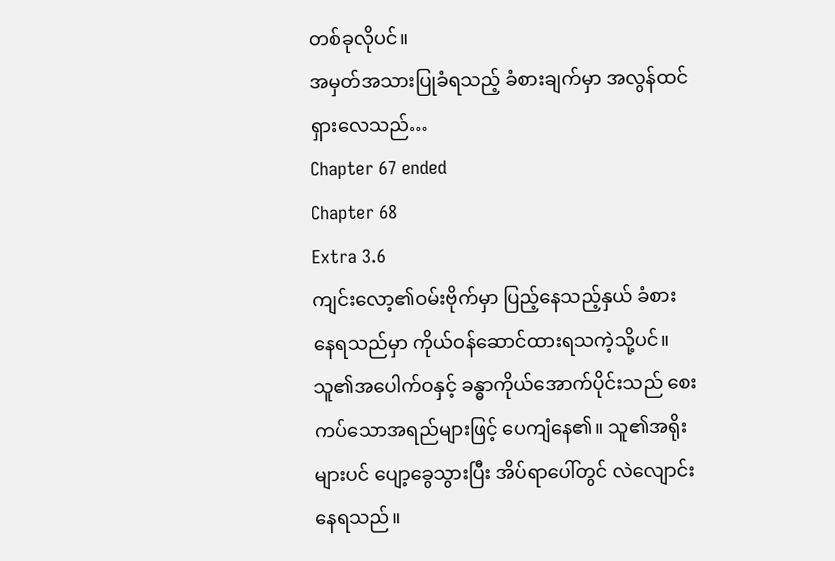တစ်ခုလိုပင်။
အမှတ်အသားပြုခံရသည့် ခံစားချက်မှာ အလွန်ထင်ရှားလေသည်…
Chapter 67 ended
Chapter 68
Extra 3.6
ကျင်းလော့၏ဝမ်းဗိုက်မှာ ပြည့်နေသည့်နှယ် ခံစားနေရသည်မှာ ကိုယ်ဝန်ဆောင်ထားရသကဲ့သို့ပင်။ သူ၏အပေါက်ဝနှင့် ခန္ဓာကိုယ်အောက်ပိုင်းသည် စေးကပ်သောအရည်များဖြင့် ပေကျံနေ၏။ သူ၏အရိုးများပင် ပျော့ခွေသွားပြီး အိပ်ရာပေါ်တွင် လဲလျောင်းနေရသည်။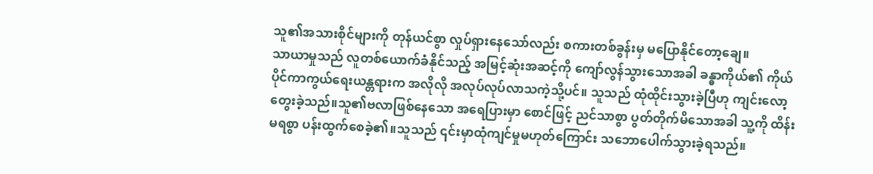သူ၏အသားစိုင်များကို တုန်ယင်စွာ လှုပ်ရှားနေသော်လည်း စကားတစ်ခွန်းမှ မပြောနိုင်တော့ချေ။
သာယာမှုသည် လူတစ်ယောက်ခံနိုင်သည့် အမြင့်ဆုံးအဆင့်ကို ကျော်လွန်သွားသောအခါ ခန္ဓာကိုယ်၏ ကိုယ်ပိုင်ကာကွယ်ရေးယန္တရားက အလိုလို အလုပ်လုပ်လာသကဲ့သို့ပင်။ သူသည် ထုံထိုင်းသွားခဲ့ပြီဟု ကျင်းလော့တွေးခဲ့သည်။သူ၏ဗလာဖြစ်နေသော အရေပြားမှာ စောင်ဖြင့် ညင်သာစွာ ပွတ်တိုက်မိသောအခါ သူ့ကို ထိန်းမရစွာ ပန်းထွက်စေခဲ့၏။သူသည် ၎င်းမှာထုံကျင်မှုမဟုတ်ကြောင်း သဘောပေါက်သွားခဲ့ရသည်။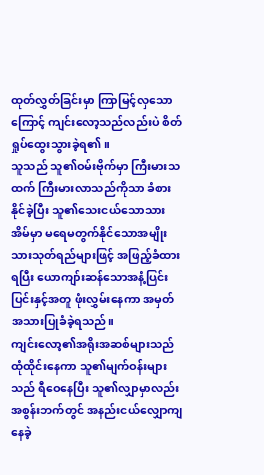ထုတ်လွှတ်ခြင်းမှာ ကြာမြင့်လှသောကြောင့် ကျင်းလော့သည်လည်းပဲ စိတ်ရှုပ်ထွေးသွားခဲ့ရ၏။
သူသည် သူ၏ဝမ်းဗိုက်မှာ ကြီးမားသထက် ကြီးမားလာသည်ကိုသာ ခံစားနိုင်ခဲ့ပြီး သူ၏သေးငယ်သောသားအိမ်မှာ မရေမတွက်နိုင်သောအမျိုးသားသုတ်ရည်များဖြင့် အဖြည့်ခံထားရပြီး ယောကျာ်းဆန်သောအနံ့ပြင်းပြင်းနှင့်အတူ ဖုံးလွှမ်းနေကာ အမှတ်အသားပြုခံခဲ့ရသည်။
ကျင်းလော့၏အရိုးအဆစ်များသည် ထုံထိုင်းနေကာ သူ၏မျက်ဝန်းများသည် ရီဝေနေပြီး သူ၏လျှာမှာလည်း အစွန်းဘက်တွင် အနည်းငယ်လျှောကျနေခဲ့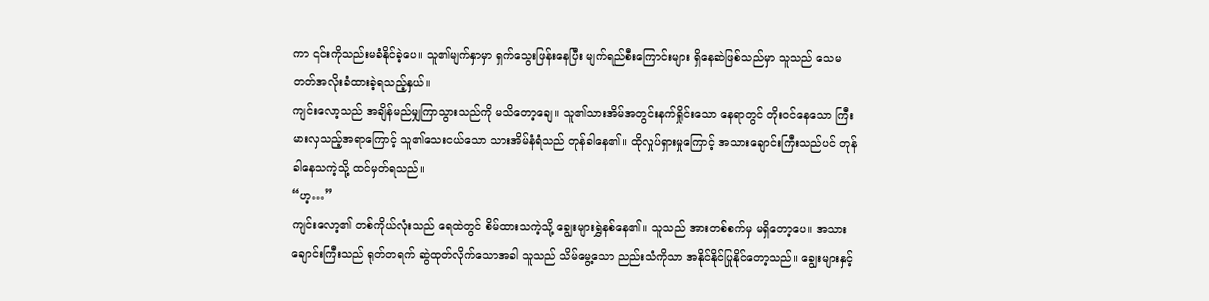ကာ ၎င်းကိုသည်းမခံနိုင်ခဲ့ပေ။ သူ၏မျက်နှာမှာ ရှက်သွေးဖြန်းနေပြီး မျက်ရည်စီးကြောင်းများ ရှိနေဆဲဖြစ်သည်မှာ သူသည် သေမတတ်အလိုးခံထားခဲ့ရသည့်နှယ်။
ကျင်းလော့သည် အချိန်မည်မျှကြာသွားသည်ကို မသိတော့ချေ။ သူ၏သားအိမ်အတွင်းနက်ရှိုင်းသော နေရာတွင် တိုးဝင်နေသော ကြီးမားလှသည့်အရာကြောင့် သူ၏သေးငယ်သော သားအိမ်နံရံသည် တုန်ခါနေ၏။ ထိုလှုပ်ရှားမှုကြောင့် အသားချောင်းကြီးသည်ပင် တုန်ခါနေသကဲ့သို့ ထင်မှတ်ရသည်။
“ဟ့…”
ကျင်းလော့၏ တစ်ကိုယ်လုံးသည် ရေထဲတွင် စိမ်ထားသကဲ့သို့ ချွေးများရွှဲနစ်နေ၏။ သူသည် အားတစ်စက်မှ မရှိတော့ပေ။ အသားချောင်းကြီးသည် ရုတ်တရက် ဆွဲထုတ်လိုက်သောအခါ သူသည် သိမ်မွေ့သော ညည်းသံကိုသာ အနိုင်နိုင်ပြုနိုင်တော့သည်။ ချွေးများနှင့်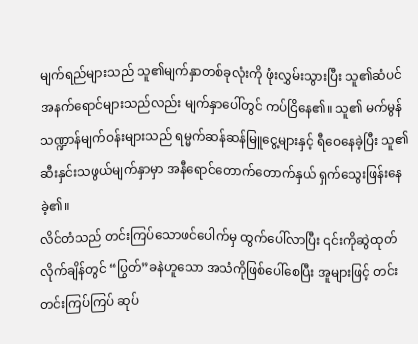မျက်ရည်များသည် သူ၏မျက်နှာတစ်ခုလုံးကို ဖုံးလွှမ်းသွားပြီး သူ၏ဆံပင်အနက်ရောင်များသည်လည်း မျက်နှာပေါ်တွင် ကပ်ငြိနေ၏။ သူ၏ မက်မွန်သဏ္ဍာန်မျက်ဝန်းများသည် ရမ္မက်ဆန်ဆန်မြူငွေ့များနှင့် ရီဝေနေခဲ့ပြီး သူ၏ဆီးနှင်းသဖွယ်မျက်နှာမှာ အနီရောင်တောက်တောက်နှယ် ရှက်သွေးဖြန်းနေခဲ့၏။
လိင်တံသည် တင်းကြပ်သောဖင်ပေါက်မှ ထွက်ပေါ်လာပြီး ၎င်းကိုဆွဲထုတ်လိုက်ချိန်တွင် “ပြွတ်”ခနဲဟူသော အသံကိုဖြစ်ပေါ်စေပြီး အူများဖြင့် တင်းတင်းကြပ်ကြပ် ဆုပ်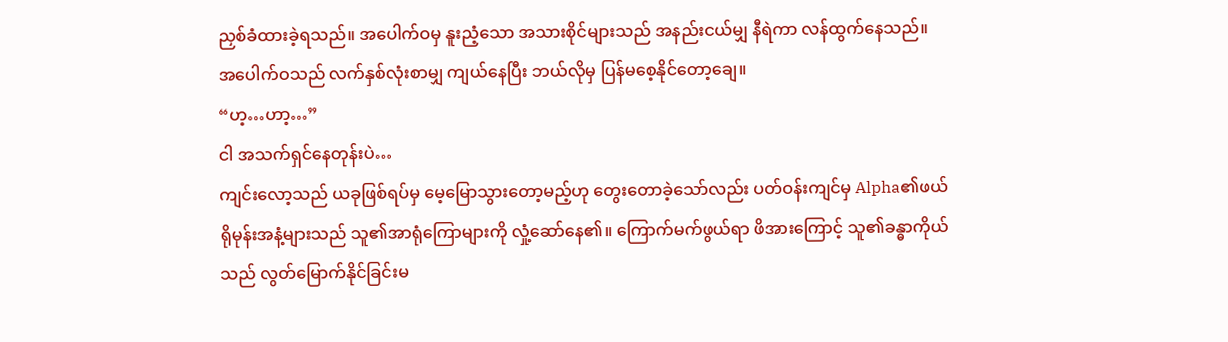ညှစ်ခံထားခဲ့ရသည်။ အပေါက်ဝမှ နူးညံ့သော အသားစိုင်များသည် အနည်းငယ်မျှ နီရဲကာ လန်ထွက်နေသည်။ အပေါက်ဝသည် လက်နှစ်လုံးစာမျှ ကျယ်နေပြီး ဘယ်လိုမှ ပြန်မစေ့နိုင်တော့ချေ။
“ဟ့…ဟာ့…”
ငါ အသက်ရှင်နေတုန်းပဲ…
ကျင်းလော့သည် ယခုဖြစ်ရပ်မှ မေ့မြောသွားတော့မည့်ဟု တွေးတောခဲ့သော်လည်း ပတ်ဝန်းကျင်မှ Alpha၏ဖယ်ရိုမုန်းအနံ့များသည် သူ၏အာရုံကြောများကို လှုံ့ဆော်နေ၏။ ကြောက်မက်ဖွယ်ရာ ဖိအားကြောင့် သူ၏ခန္ဓာကိုယ်သည် လွတ်မြောက်နိုင်ခြင်းမ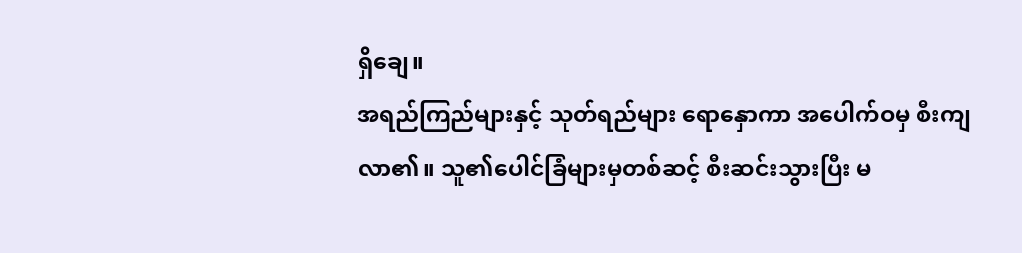ရှိချေ။
အရည်ကြည်များနှင့် သုတ်ရည်များ ရောနှောကာ အပေါက်ဝမှ စီးကျလာ၏။ သူ၏ပေါင်ခြံများမှတစ်ဆင့် စီးဆင်းသွားပြီး မ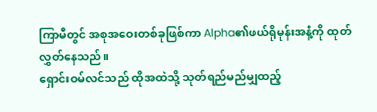ကြာမီတွင် အစုအဝေးတစ်ခုဖြစ်ကာ Alpha၏ဖယ်ရိုမုန်းအနံ့ကို ထုတ်လွှတ်နေသည်။
ရှောင်းဝမ်လင်သည် ထိုအထဲသို့ သုတ်ရည်မည်မျှထည့်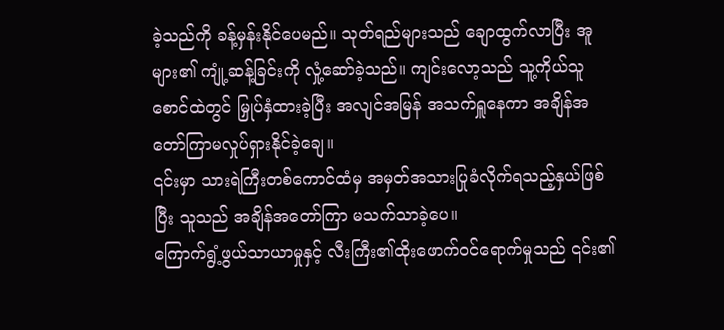ခဲ့သည်ကို ခန့်မှန်းနိုင်ပေမည်။ သုတ်ရည်များသည် ချောထွက်လာပြီး အူများ၏ ကျုံ့ဆန့်ခြင်းကို လှုံ့ဆော်ခဲ့သည်။ ကျင်းလော့သည် သူ့ကိုယ်သူစောင်ထဲတွင် မြှုပ်နှံထားခဲ့ပြီး အလျင်အမြန် အသက်ရှူနေကာ အချိန်အတော်ကြာမလှုပ်ရှားနိုင်ခဲ့ချေ။
၎င်းမှာ သားရဲကြီးတစ်ကောင်ထံမှ အမှတ်အသားပြုခံလိုက်ရသည့်နှယ်ဖြစ်ပြီး သူသည် အချိန်အတော်ကြာ မသက်သာခဲ့ပေ။
ကြောက်ရွံ့ဖွယ်သာယာမှုနှင့် လီးကြီး၏ထိုးဖောက်ဝင်ရောက်မှုသည် ၎င်း၏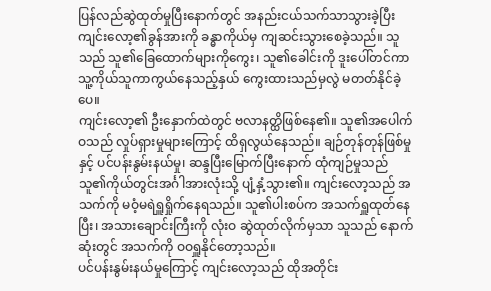ပြန်လည်ဆွဲထုတ်မှုပြီးနောက်တွင် အနည်းငယ်သက်သာသွားခဲ့ပြီး ကျင်းလော့၏ခွန်အားကို ခန္ဓာကိုယ်မှ ကျဆင်းသွားစေခဲ့သည်။ သူသည် သူ၏ခြေထောက်များကိုကွေး၊ သူ၏ခေါင်းကို ဒူးပေါ်တင်ကာ သူ့ကိုယ်သူကာကွယ်နေသည့်နှယ် ကွေးထားသည်မှလွဲ မတတ်နိုင်ခဲ့ပေ။
ကျင်းလော့၏ ဦးနှောက်ထဲတွင် ဗလာနတ္ထိဖြစ်နေ၏။ သူ၏အပေါက်ဝသည် လှုပ်ရှားမှုများကြောင့် ထိရှလွယ်နေသည်။ ချဉ်တုန်တုန်ဖြစ်မှုနှင့် ပင်ပန်းနွမ်းနယ်မှု၊ ဆန္ဒပြီးမြောက်ပြီးနောက် ထုံကျဉ်မှုသည် သူ၏ကိုယ်တွင်းအင်္ဂါအားလုံးသို့ ပျံ့နှံ့သွား၏။ ကျင်းလော့သည် အသက်ကို မဝံ့မရဲရှူရှိုက်နေရသည်။ သူ၏ပါးစပ်က အသက်ရှူထုတ်နေပြီး၊ အသားချောင်းကြီးကို လုံးဝ ဆွဲထုတ်လိုက်မှသာ သူသည် နောက်ဆုံးတွင် အသက်ကို ဝဝရှူနိုင်တော့သည်။
ပင်ပန်းနွမ်းနယ်မှုကြောင့် ကျင်းလော့သည် ထိုအတိုင်း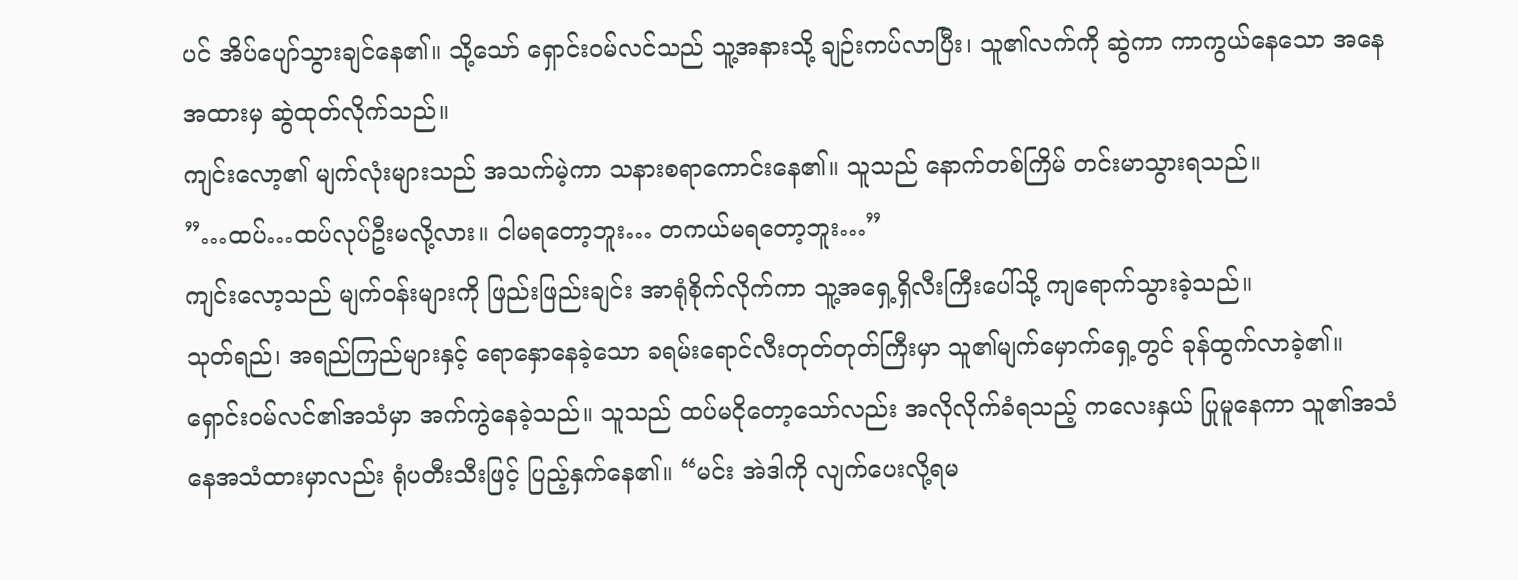ပင် အိပ်ပျော်သွားချင်နေ၏။ သို့သော် ရှောင်းဝမ်လင်သည် သူ့အနားသို့ ချဉ်းကပ်လာပြီး၊ သူ၏လက်ကို ဆွဲကာ ကာကွယ်နေသော အနေအထားမှ ဆွဲထုတ်လိုက်သည်။
ကျင်းလော့၏ မျက်လုံးများသည် အသက်မဲ့ကာ သနားစရာကောင်းနေ၏။ သူသည် နောက်တစ်ကြိမ် တင်းမာသွားရသည်။
”…ထပ်…ထပ်လုပ်ဦးမလို့လား။ ငါမရတော့ဘူး… တကယ်မရတော့ဘူး…”
ကျင်းလော့သည် မျက်ဝန်းများကို ဖြည်းဖြည်းချင်း အာရုံစိုက်လိုက်ကာ သူ့အရှေ့ရှိလီးကြီးပေါ်သို့ ကျရောက်သွားခဲ့သည်။
သုတ်ရည်၊ အရည်ကြည်များနှင့် ရောနှောနေခဲ့သော ခရမ်းရောင်လီးတုတ်တုတ်ကြီးမှာ သူ၏မျက်မှောက်ရှေ့တွင် ခုန်ထွက်လာခဲ့၏။
ရှောင်းဝမ်လင်၏အသံမှာ အက်ကွဲနေခဲ့သည်။ သူသည် ထပ်မငိုတော့သော်လည်း အလိုလိုက်ခံရသည့် ကလေးနှယ် ပြုမူနေကာ သူ၏အသံနေအသံထားမှာလည်း ရုံပတီးသီးဖြင့် ပြည့်နှက်နေ၏။ “မင်း အဲဒါကို လျက်ပေးလို့ရမ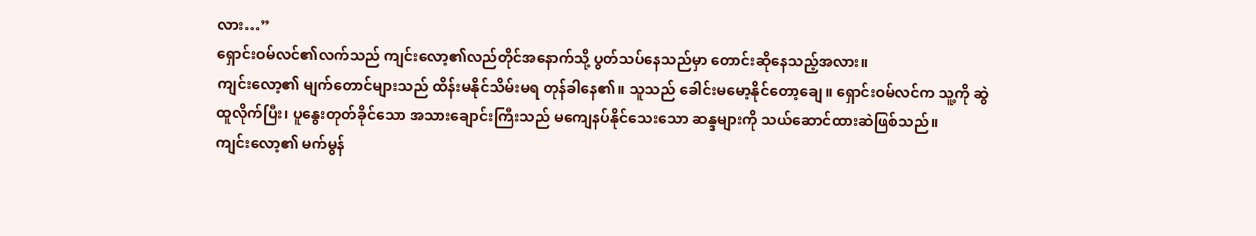လား…”
ရှောင်းဝမ်လင်၏လက်သည် ကျင်းလော့၏လည်တိုင်အနောက်သို့ ပွတ်သပ်နေသည်မှာ တောင်းဆိုနေသည့်အလား။
ကျင်းလော့၏ မျက်တောင်များသည် ထိန်းမနိုင်သိမ်းမရ တုန်ခါနေ၏။ သူသည် ခေါင်းမမော့နိုင်တော့ချေ။ ရှောင်းဝမ်လင်က သူ့ကို ဆွဲထူလိုက်ပြီး၊ ပူနွေးတုတ်ခိုင်သော အသားချောင်းကြီးသည် မကျေနပ်နိုင်သေးသော ဆန္ဒများကို သယ်ဆောင်ထားဆဲဖြစ်သည်။
ကျင်းလော့၏ မက်မွန်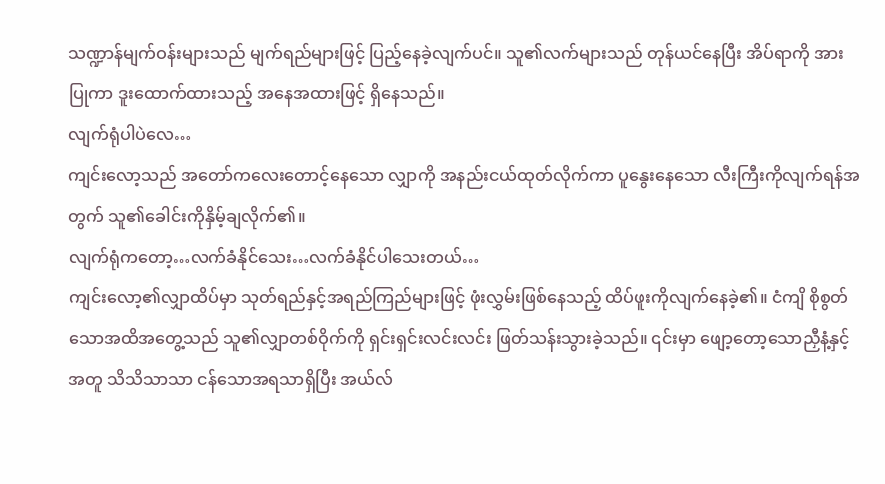သဏ္ဍာန်မျက်ဝန်းများသည် မျက်ရည်များဖြင့် ပြည့်နေခဲ့လျက်ပင်။ သူ၏လက်များသည် တုန်ယင်နေပြီး အိပ်ရာကို အားပြုကာ ဒူးထောက်ထားသည့် အနေအထားဖြင့် ရှိနေသည်။
လျက်ရုံပါပဲလေ…
ကျင်းလော့သည် အတော်ကလေးတောင့်နေသော လျှာကို အနည်းငယ်ထုတ်လိုက်ကာ ပူနွေးနေသော လီးကြီးကိုလျက်ရန်အတွက် သူ၏ခေါင်းကိုနှိမ့်ချလိုက်၏။
လျက်ရုံကတော့…လက်ခံနိုင်သေး…လက်ခံနိုင်ပါသေးတယ်…
ကျင်းလော့၏လျှာထိပ်မှာ သုတ်ရည်နှင့်အရည်ကြည်များဖြင့် ဖုံးလွှမ်းဖြစ်နေသည့် ထိပ်ဖူးကိုလျက်နေခဲ့၏။ ငံကျိ စိုစွတ်သောအထိအတွေ့သည် သူ၏လျှာတစ်ဝိုက်ကို ရှင်းရှင်းလင်းလင်း ဖြတ်သန်းသွားခဲ့သည်။ ၎င်းမှာ ဖျော့တော့သောညှီနံ့နှင့်အတူ သိသိသာသာ ငန်သောအရသာရှိပြီး အယ်လ်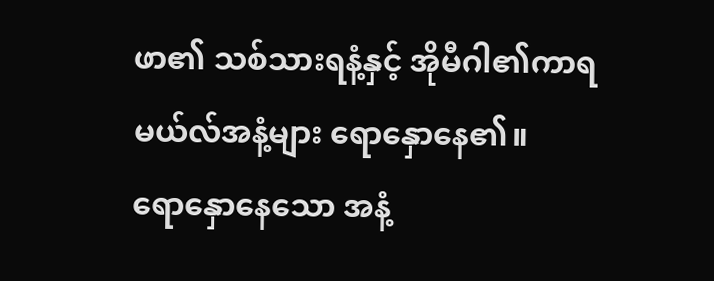ဖာ၏ သစ်သားရနံ့နှင့် အိုမီဂါ၏ကာရမယ်လ်အနံ့များ ရောနှောနေ၏။
ရောနှောနေသော အနံ့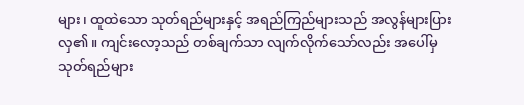များ၊ ထူထဲသော သုတ်ရည်များနှင့် အရည်ကြည်များသည် အလွန်များပြားလှ၏။ ကျင်းလော့သည် တစ်ချက်သာ လျက်လိုက်သော်လည်း အပေါ်မှ သုတ်ရည်များ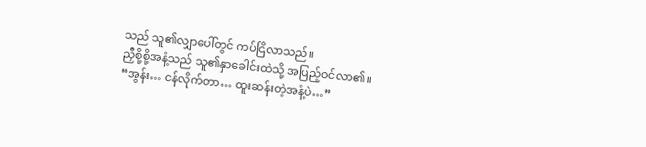သည် သူ၏လျှာပေါ်တွင် ကပ်ငြိလာသည်။
ညှီစို့စို့အနံ့သည် သူ၏နှာခေါင်းထဲသို့ အပြည့်ဝင်လာ၏။
“အွန်း… ငန်လိုက်တာ… ထူးဆန်းတဲ့အနံ့ပဲ…”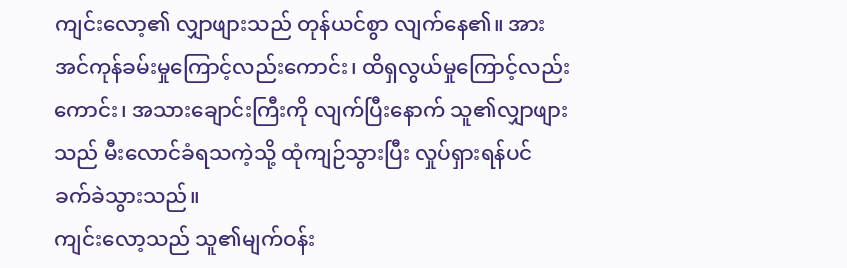ကျင်းလော့၏ လျှာဖျားသည် တုန်ယင်စွာ လျက်နေ၏။ အားအင်ကုန်ခမ်းမှုကြောင့်လည်းကောင်း၊ ထိရှလွယ်မှုကြောင့်လည်းကောင်း၊ အသားချောင်းကြီးကို လျက်ပြီးနောက် သူ၏လျှာဖျားသည် မီးလောင်ခံရသကဲ့သို့ ထုံကျဉ်သွားပြီး လှုပ်ရှားရန်ပင် ခက်ခဲသွားသည်။
ကျင်းလော့သည် သူ၏မျက်ဝန်း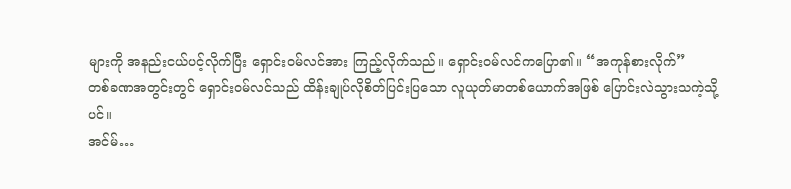များကို အနည်းငယ်ပင့်လိုက်ပြီး ရှောင်းဝမ်လင်အား ကြည့်လိုက်သည်။ ရှောင်းဝမ်လင်ကပြော၏။ “အကုန်စားလိုက်”
တစ်ခဏအတွင်းတွင် ရှောင်းဝမ်လင်သည် ထိန်းချုပ်လိုစိတ်ပြင်းပြသော လူယုတ်မာတစ်ယောက်အဖြစ် ပြောင်းလဲသွားသကဲ့သို့ပင်။
အင်မ်…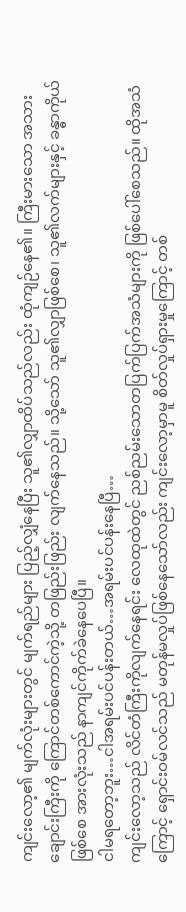ကျင်းလော့၏ မျက်လုံးများတွင် မျက်ရည်များ ပြည့်လျှံနေပြီး သူ၏လျှာထိပ်သည်လည်း ထုံကျဉ်နေ၏။ ကြီးမားသော အသားချောင်းကြီးကို ကြောင်တစ်ကောင်ကဲ့သို့ တဖြည်းဖြည်း လျက်နေသည်။ သို့သော် သူ၏လျှာဖြစ်စေ၊ သူ၏လက်များနှင့် ခန္ဓာကိုယ်ဖြစ်စေ အားလုံးသည် နာကျင်ကိုက်ခဲနေပေပြီ။
ငါမရတော့ဘူး…ငါအရမ်းပင်ပန်းတယ်…အရမ်းပင်ပန်းနေပြီ…
ကျင်းလော့သည် လိင်တံကြီးကိုလျက်နေရင်း လေထုထဲတွင် ညစ်ညမ်းသောတပြက်ပြက်အသံများကို ဖြစ်ပေါ်စေသည်။ ထိုအသံကြောင့် ရှောင်းဝမ်လင်သည် မတုန်မလှုပ်ဖြစ်နေသော်လည်း ကျင်းလော့မှာမူ စိတ်လှုပ်ရှားမှုကြောင့် တစ်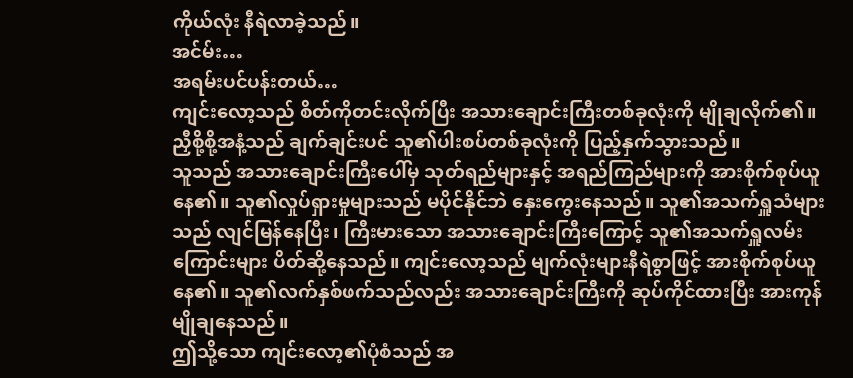ကိုယ်လုံး နီရဲလာခဲ့သည်။
အင်မ်း…
အရမ်းပင်ပန်းတယ်…
ကျင်းလော့သည် စိတ်ကိုတင်းလိုက်ပြီး အသားချောင်းကြီးတစ်ခုလုံးကို မျိုချလိုက်၏။ ညှီစို့စို့အနံ့သည် ချက်ချင်းပင် သူ၏ပါးစပ်တစ်ခုလုံးကို ပြည့်နှက်သွားသည်။
သူသည် အသားချောင်းကြီးပေါ်မှ သုတ်ရည်များနှင့် အရည်ကြည်များကို အားစိုက်စုပ်ယူနေ၏။ သူ၏လှုပ်ရှားမှုများသည် မပိုင်နိုင်ဘဲ နှေးကွေးနေသည်။ သူ၏အသက်ရှူသံများသည် လျင်မြန်နေပြီး၊ ကြီးမားသော အသားချောင်းကြီးကြောင့် သူ၏အသက်ရှူလမ်းကြောင်းများ ပိတ်ဆို့နေသည်။ ကျင်းလော့သည် မျက်လုံးများနီရဲစွာဖြင့် အားစိုက်စုပ်ယူနေ၏။ သူ၏လက်နှစ်ဖက်သည်လည်း အသားချောင်းကြီးကို ဆုပ်ကိုင်ထားပြီး အားကုန်မျိုချနေသည်။
ဤသို့သော ကျင်းလော့၏ပုံစံသည် အ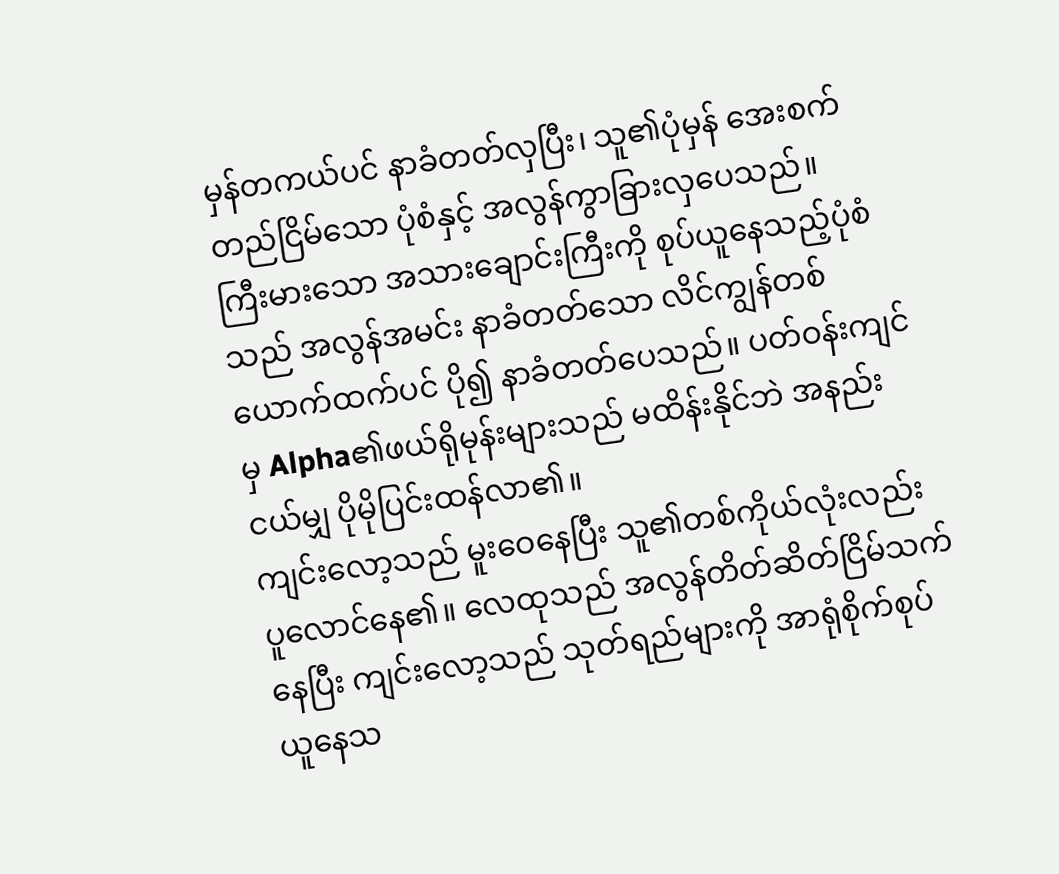မှန်တကယ်ပင် နာခံတတ်လှပြီး၊ သူ၏ပုံမှန် အေးစက်တည်ငြိမ်သော ပုံစံနှင့် အလွန်ကွာခြားလှပေသည်။
ကြီးမားသော အသားချောင်းကြီးကို စုပ်ယူနေသည့်ပုံစံသည် အလွန်အမင်း နာခံတတ်သော လိင်ကျွန်တစ်ယောက်ထက်ပင် ပို၍ နာခံတတ်ပေသည်။ ပတ်ဝန်းကျင်မှ Alpha၏ဖယ်ရိုမုန်းများသည် မထိန်းနိုင်ဘဲ အနည်းငယ်မျှ ပိုမိုပြင်းထန်လာ၏။
ကျင်းလော့သည် မူးဝေနေပြီး သူ၏တစ်ကိုယ်လုံးလည်း ပူလောင်နေ၏။ လေထုသည် အလွန်တိတ်ဆိတ်ငြိမ်သက်နေပြီး ကျင်းလော့သည် သုတ်ရည်များကို အာရုံစိုက်စုပ်ယူနေသ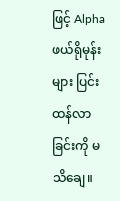ဖြင့် Alphaဖယ်ရိုမုန်းများ ပြင်းထန်လာခြင်းကို မသိချေ။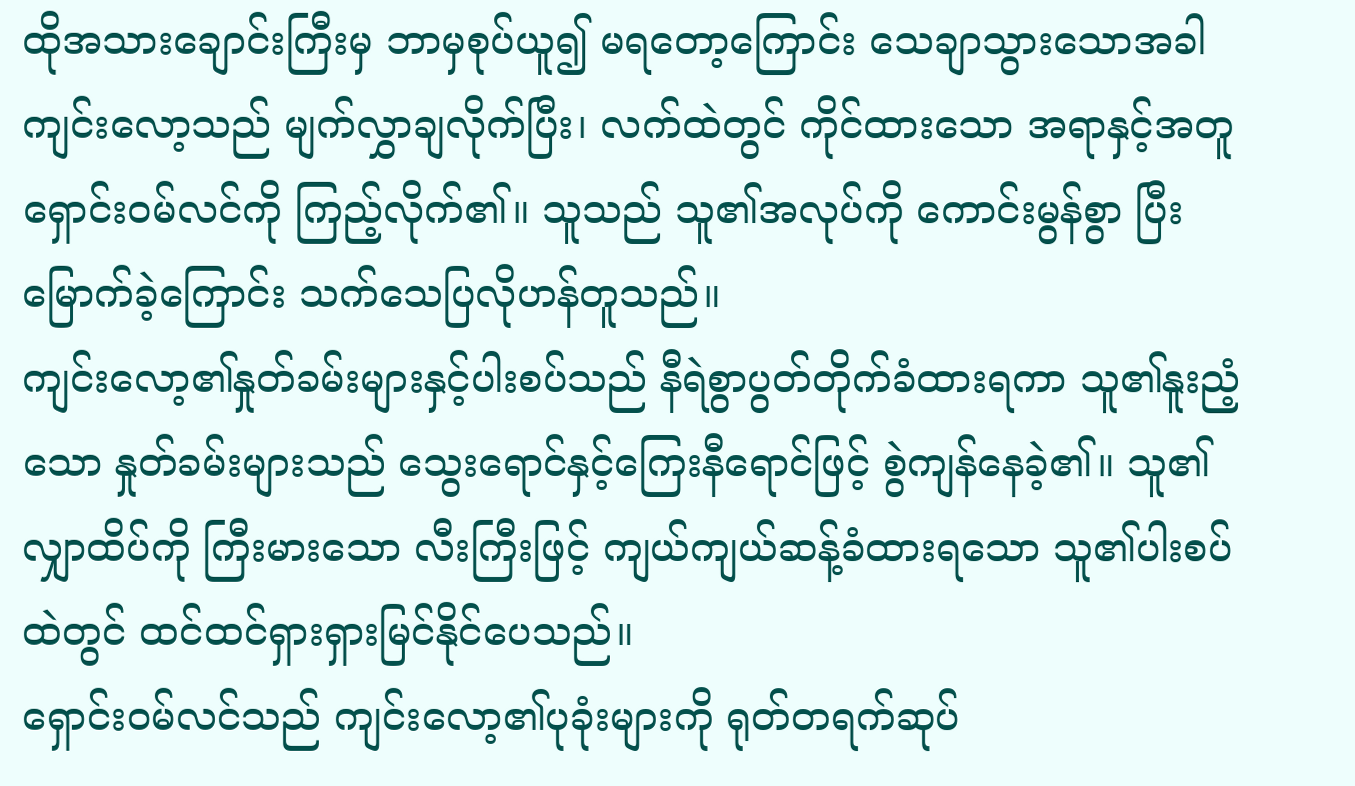ထိုအသားချောင်းကြီးမှ ဘာမှစုပ်ယူ၍ မရတော့ကြောင်း သေချာသွားသောအခါ ကျင်းလော့သည် မျက်လွှာချလိုက်ပြီး၊ လက်ထဲတွင် ကိုင်ထားသော အရာနှင့်အတူ ရှောင်းဝမ်လင်ကို ကြည့်လိုက်၏။ သူသည် သူ၏အလုပ်ကို ကောင်းမွန်စွာ ပြီးမြောက်ခဲ့ကြောင်း သက်သေပြလိုဟန်တူသည်။
ကျင်းလော့၏နှုတ်ခမ်းများနှင့်ပါးစပ်သည် နီရဲစွာပွတ်တိုက်ခံထားရကာ သူ၏နူးညံ့သော နှုတ်ခမ်းများသည် သွေးရောင်နှင့်ကြေးနီရောင်ဖြင့် စွဲကျန်နေခဲ့၏။ သူ၏လျှာထိပ်ကို ကြီးမားသော လီးကြီးဖြင့် ကျယ်ကျယ်ဆန့်ခံထားရသော သူ၏ပါးစပ်ထဲတွင် ထင်ထင်ရှားရှားမြင်နိုင်ပေသည်။
ရှောင်းဝမ်လင်သည် ကျင်းလော့၏ပုခုံးများကို ရုတ်တရက်ဆုပ်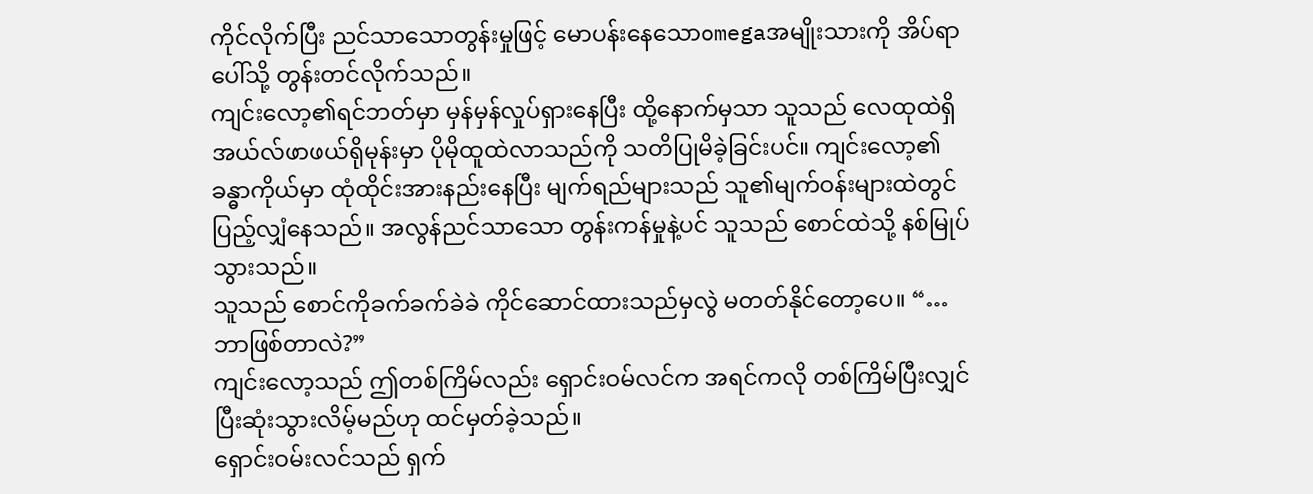ကိုင်လိုက်ပြီး ညင်သာသောတွန်းမှုဖြင့် မောပန်းနေသောomegaအမျိုးသားကို အိပ်ရာပေါ်သို့ တွန်းတင်လိုက်သည်။
ကျင်းလော့၏ရင်ဘတ်မှာ မှန်မှန်လှုပ်ရှားနေပြီး ထို့နောက်မှသာ သူသည် လေထုထဲရှိ အယ်လ်ဖာဖယ်ရိုမုန်းမှာ ပိုမိုထူထဲလာသည်ကို သတိပြုမိခဲ့ခြင်းပင်။ ကျင်းလော့၏ခန္ဓာကိုယ်မှာ ထုံထိုင်းအားနည်းနေပြီး မျက်ရည်များသည် သူ၏မျက်ဝန်းများထဲတွင် ပြည့်လျှံနေသည်။ အလွန်ညင်သာသော တွန်းကန်မှုနဲ့ပင် သူသည် စောင်ထဲသို့ နစ်မြုပ်သွားသည်။
သူသည် စောင်ကိုခက်ခက်ခဲခဲ ကိုင်ဆောင်ထားသည်မှလွဲ မတတ်နိုင်တော့ပေ။ “…ဘာဖြစ်တာလဲ?”
ကျင်းလော့သည် ဤတစ်ကြိမ်လည်း ရှောင်းဝမ်လင်က အရင်ကလို တစ်ကြိမ်ပြီးလျှင် ပြီးဆုံးသွားလိမ့်မည်ဟု ထင်မှတ်ခဲ့သည်။
ရှောင်းဝမ်းလင်သည် ရှက်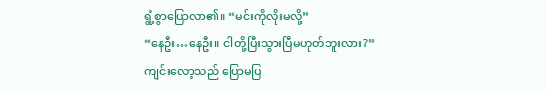ရွံ့စွာပြောလာ၏။ “မင်းကိုလိုးမလို့”
“နေဦး…နေဦး။ ငါတို့ပြီးသွားပြီမဟုတ်ဘူးလား?”
ကျင်းလော့သည် ပြောမပြ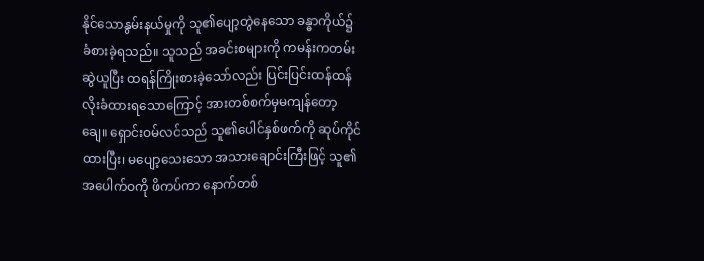နိုင်သောနွမ်းနယ်မှုကို သူ၏ပျော့တွဲနေသော ခန္ဓာကိုယ်၌ ခံစားခဲ့ရသည်။ သူသည် အခင်းစများကို ကမန်းကတမ်းဆွဲယူပြီး ထရန်ကြိုးစားခဲ့သော်လည်း ပြင်းပြင်းထန်ထန် လိုးခံထားရသောကြောင့် အားတစ်စက်မှမကျန်တော့ချေ။ ရှောင်းဝမ်လင်သည် သူ၏ပေါင်နှစ်ဖက်ကို ဆုပ်ကိုင်ထားပြီး၊ မပျော့သေးသော အသားချောင်းကြီးဖြင့် သူ၏အပေါက်ဝကို ဖိကပ်ကာ နောက်တစ်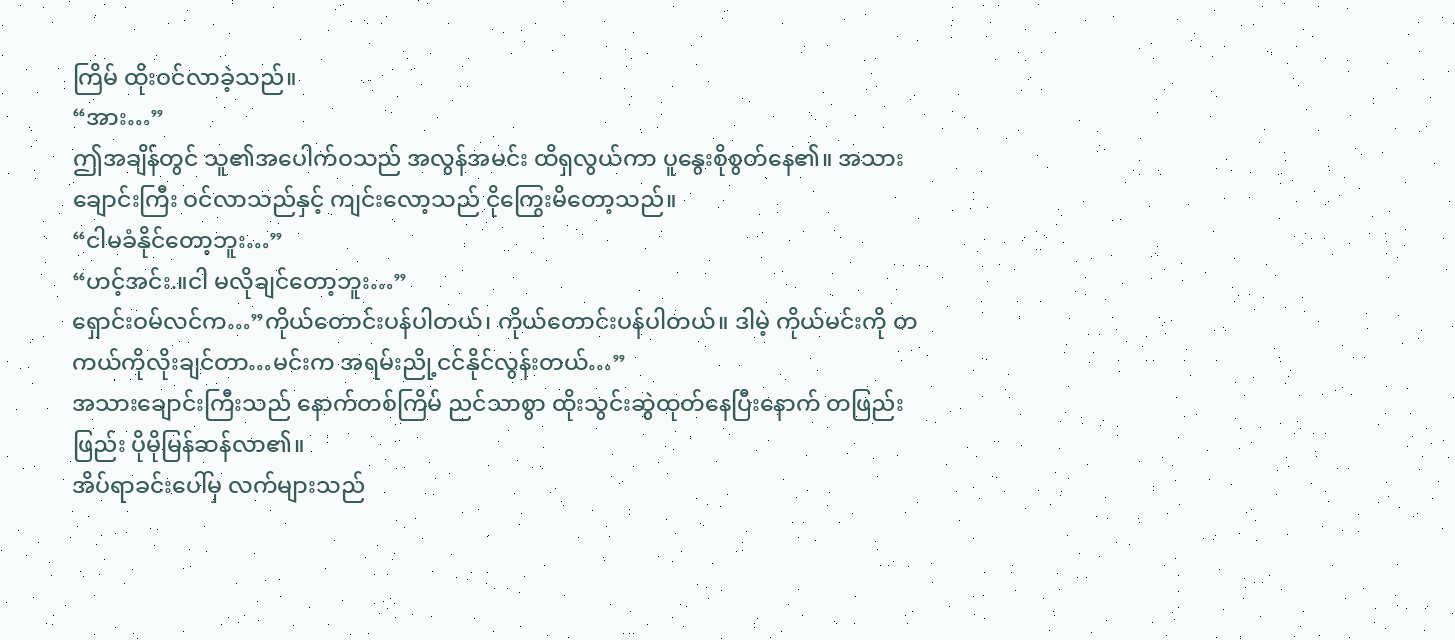ကြိမ် ထိုးဝင်လာခဲ့သည်။
“အား…”
ဤအချိန်တွင် သူ၏အပေါက်ဝသည် အလွန်အမင်း ထိရှလွယ်ကာ ပူနွေးစိုစွတ်နေ၏။ အသားချောင်းကြီး ဝင်လာသည်နှင့် ကျင်းလော့သည် ငိုကြွေးမိတော့သည်။
“ငါမခံနိုင်တော့ဘူး…”
“ဟင့်အင်း.။ငါ မလိုချင်တော့ဘူး…”
ရှောင်းဝမ်လင်က…”ကိုယ်တောင်းပန်ပါတယ်၊ ကိုယ်တောင်းပန်ပါတယ်။ ဒါမဲ့ ကိုယ်မင်းကို တကယ်ကိုလိုးချင်တာ…မင်းက အရမ်းညို့ငင်နိုင်လွန်းတယ်…”
အသားချောင်းကြီးသည် နောက်တစ်ကြိမ် ညင်သာစွာ ထိုးသွင်းဆွဲထုတ်နေပြီးနောက် တဖြည်းဖြည်း ပိုမိုမြန်ဆန်လာ၏။
အိပ်ရာခင်းပေါ်မှ လက်များသည်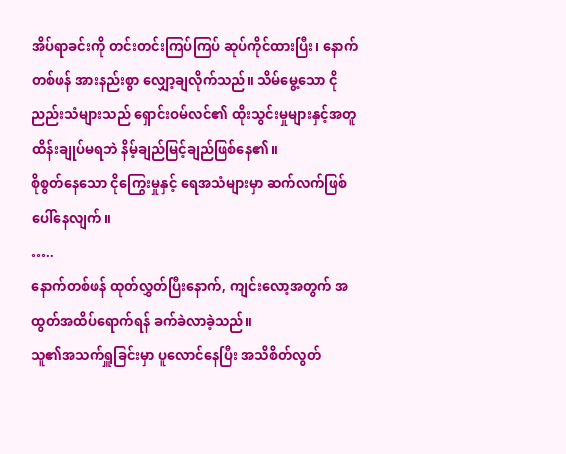အိပ်ရာခင်းကို တင်းတင်းကြပ်ကြပ် ဆုပ်ကိုင်ထားပြီး၊ နောက်တစ်ဖန် အားနည်းစွာ လျှော့ချလိုက်သည်။ သိမ်မွေ့သော ငိုညည်းသံများသည် ရှောင်းဝမ်လင်၏ ထိုးသွင်းမှုများနှင့်အတူ ထိန်းချုပ်မရဘဲ နိမ့်ချည်မြင့်ချည်ဖြစ်နေ၏။
စိုစွတ်နေသော ငိုကြွေးမှုနှင့် ရေအသံများမှာ ဆက်လက်ဖြစ်ပေါ်နေလျက်။
…..
နောက်တစ်ဖန် ထုတ်လွှတ်ပြီးနောက်, ကျင်းလော့အတွက် အထွတ်အထိပ်ရောက်ရန် ခက်ခဲလာခဲ့သည်။
သူ၏အသက်ရှူခြင်းမှာ ပူလောင်နေပြီး အသိစိတ်လွတ်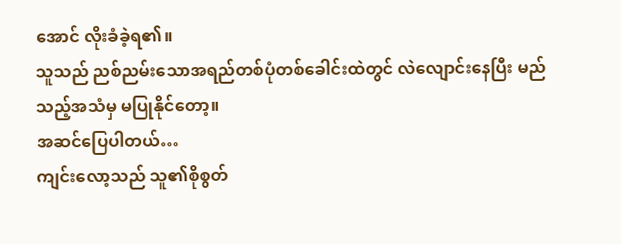အောင် လိုးခံခဲ့ရ၏။
သူသည် ညစ်ညမ်းသောအရည်တစ်ပုံတစ်ခေါင်းထဲတွင် လဲလျောင်းနေပြီး မည်သည့်အသံမှ မပြုနိုင်တော့။
အဆင်ပြေပါတယ်…
ကျင်းလော့သည် သူ၏စိုစွတ်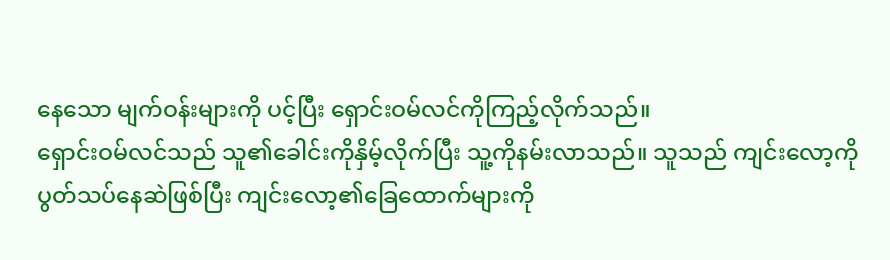နေသော မျက်ဝန်းများကို ပင့်ပြီး ရှောင်းဝမ်လင်ကိုကြည့်လိုက်သည်။
ရှောင်းဝမ်လင်သည် သူ၏ခေါင်းကိုနှိမ့်လိုက်ပြီး သူ့ကိုနမ်းလာသည်။ သူသည် ကျင်းလော့ကိုပွတ်သပ်နေဆဲဖြစ်ပြီး ကျင်းလော့၏ခြေထောက်များကို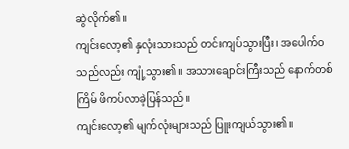ဆွဲလိုက်၏။
ကျင်းလော့၏ နှလုံးသားသည် တင်းကျပ်သွားပြီး၊ အပေါက်ဝသည်လည်း ကျုံ့သွား၏။ အသားချောင်းကြီးသည် နောက်တစ်ကြိမ် ဖိကပ်လာခဲ့ပြန်သည်။
ကျင်းလော့၏ မျက်လုံးများသည် ပြူးကျယ်သွား၏။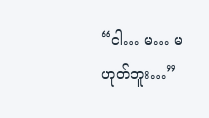“ငါ… မ… မဟုတ်ဘူး…”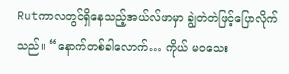Rutကာလတွင်ရှိနေသည့်အယ်လ်ဖာမှာ ချွဲတဲတဲဖြင့်ပြောလိုက်သည်။ “နောက်တစ်ခါလောက်… ကိုယ် မဝသေး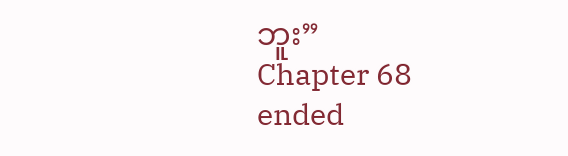ဘူး”
Chapter 68 ended